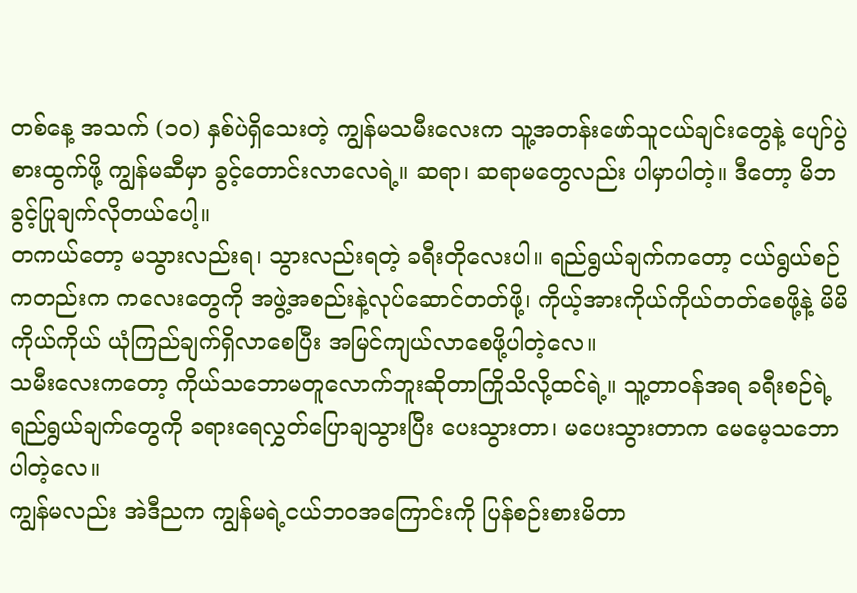တစ်နေ့ အသက် (၁၀) နှစ်ပဲရှိသေးတဲ့ ကျွန်မသမီးလေးက သူ့အတန်းဖော်သူငယ်ချင်းတွေနဲ့ ပျော်ပွဲစားထွက်ဖို့ ကျွန်မဆီမှာ ခွင့်တောင်းလာလေရဲ့။ ဆရာ၊ ဆရာမတွေလည်း ပါမှာပါတဲ့။ ဒီတော့ မိဘခွင့်ပြုချက်လိုတယ်ပေါ့။
တကယ်တော့ မသွားလည်းရ၊ သွားလည်းရတဲ့ ခရီးတိုလေးပါ။ ရည်ရွယ်ချက်ကတော့ ငယ်ရွယ်စဉ်ကတည်းက ကလေးတွေကို အဖွဲ့အစည်းနဲ့လုပ်ဆောင်တတ်ဖို့၊ ကိုယ့်အားကိုယ်ကိုယ်တတ်စေဖို့နဲ့ မိမိကိုယ်ကိုယ် ယုံကြည်ချက်ရှိလာစေပြီး အမြင်ကျယ်လာစေဖို့ပါတဲ့လေ။
သမီးလေးကတော့ ကိုယ်သဘောမတူလောက်ဘူးဆိုတာကြိုသိလို့ထင်ရဲ့။ သူ့တာဝန်အရ ခရီးစဉ်ရဲ့ရည်ရွယ်ချက်တွေကို ခရားရေလွှတ်ပြောချသွားပြီး ပေးသွားတာ၊ မပေးသွားတာက မေမေ့သဘောပါတဲ့လေ။
ကျွန်မလည်း အဲဒီညက ကျွန်မရဲ့ငယ်ဘဝအကြောင်းကို ပြန်စဉ်းစားမိတာ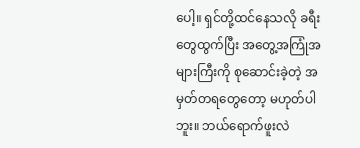ပေါ့။ ရှင်တို့ထင်နေသလို ခရီးတွေထွက်ပြီး အတွေ့အကြုံအများကြီးကို စုဆောင်းခဲ့တဲ့ အမှတ်တရတွေတော့ မဟုတ်ပါဘူး။ ဘယ်ရောက်ဖူးလဲ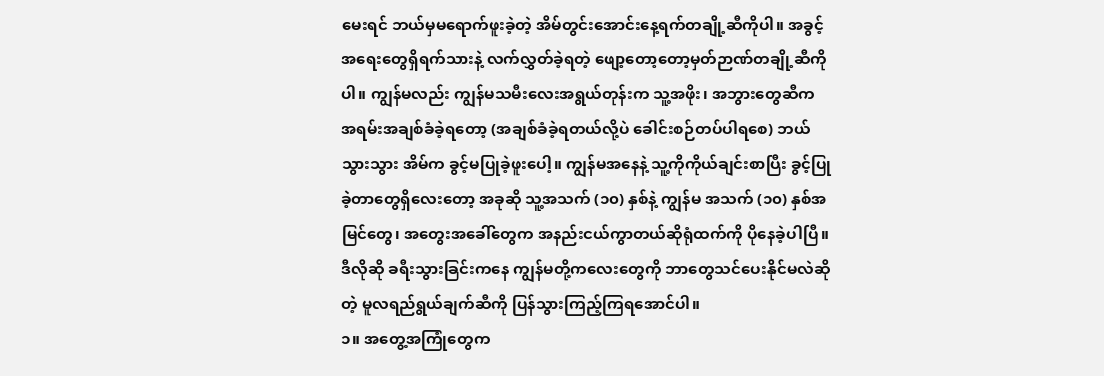မေးရင် ဘယ်မှမရောက်ဖူးခဲ့တဲ့ အိမ်တွင်းအောင်းနေ့ရက်တချို့ဆီကိုပါ။ အခွင့်အရေးတွေရှိရက်သားနဲ့ လက်လွှတ်ခဲ့ရတဲ့ ဖျော့တော့တော့မှတ်ဉာဏ်တချို့ဆီကိုပါ။ ကျွန်မလည်း ကျွန်မသမီးလေးအရွယ်တုန်းက သူ့အဖိုး၊ အဘွားတွေဆီက အရမ်းအချစ်ခံခဲ့ရတော့ (အချစ်ခံခဲ့ရတယ်လို့ပဲ ခေါင်းစဉ်တပ်ပါရစေ) ဘယ်သွားသွား အိမ်က ခွင့်မပြုခဲ့ဖူးပေါ့။ ကျွန်မအနေနဲ့ သူ့ကိုကိုယ်ချင်းစာပြီး ခွင့်ပြုခဲ့တာတွေရှိလေးတော့ အခုဆို သူ့အသက် (၁၀) နှစ်နဲ့ ကျွန်မ အသက် (၁၀) နှစ်အမြင်တွေ၊ အတွေးအခေါ်တွေက အနည်းငယ်ကွာတယ်ဆိုရုံထက်ကို ပိုနေခဲ့ပါပြီ။ ဒီလိုဆို ခရီးသွားခြင်းကနေ ကျွန်မတို့ကလေးတွေကို ဘာတွေသင်ပေးနိုင်မလဲဆိုတဲ့ မူလရည်ရွယ်ချက်ဆီကို ပြန်သွားကြည့်ကြရအောင်ပါ။
၁။ အတွေ့အကြုံတွေက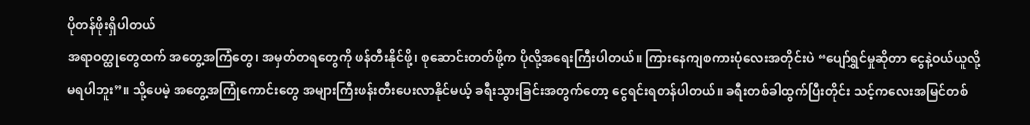ပိုတန်ဖိုးရှိပါတယ်
အရာဝတ္ထုတွေထက် အတွေ့အကြံတွေ၊ အမှတ်တရတွေကို ဖန်တီးနိုင်ဖို့၊ စုဆောင်းတတ်ဖို့က ပိုလို့အရေးကြီးပါတယ်။ ကြားနေကျစကားပုံလေးအတိုင်းပဲ “ပျော်ရွှင်မှုဆိုတာ ငွေနဲ့ဝယ်ယူလို့မရပါဘူး”။ သို့ပေမဲ့ အတွေ့အကြုံကောင်းတွေ အများကြီးဖန်းတီးပေးလာနိုင်မယ့် ခရီးသွားခြင်းအတွက်တော့ ငွေရင်းရတန်ပါတယ်။ ခရီးတစ်ခါထွက်ပြီးတိုင်း သင့်ကလေးအမြင်တစ်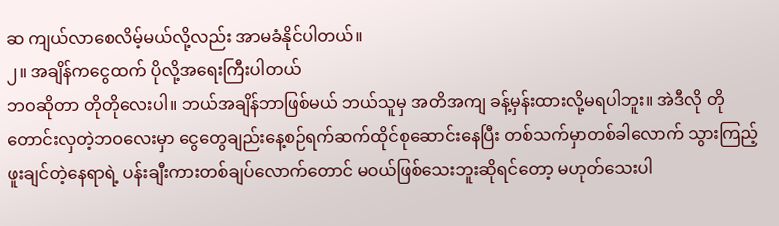ဆ ကျယ်လာစေလိမ့်မယ်လို့လည်း အာမခံနိုင်ပါတယ်။
၂။ အချိန်ကငွေထက် ပိုလို့အရေးကြီးပါတယ်
ဘဝဆိုတာ တိုတိုလေးပါ။ ဘယ်အချိန်ဘာဖြစ်မယ် ဘယ်သူမှ အတိအကျ ခန့်မှန်းထားလို့မရပါဘူး။ အဲဒီလို တိုတောင်းလှတဲ့ဘဝလေးမှာ ငွေတွေချည်းနေ့စဉ်ရက်ဆက်ထိုင်စုဆောင်းနေပြီး တစ်သက်မှာတစ်ခါလောက် သွားကြည့်ဖူးချင်တဲ့နေရာရဲ့ ပန်းချီးကားတစ်ချပ်လောက်တောင် မဝယ်ဖြစ်သေးဘူးဆိုရင်တော့ မဟုတ်သေးပါ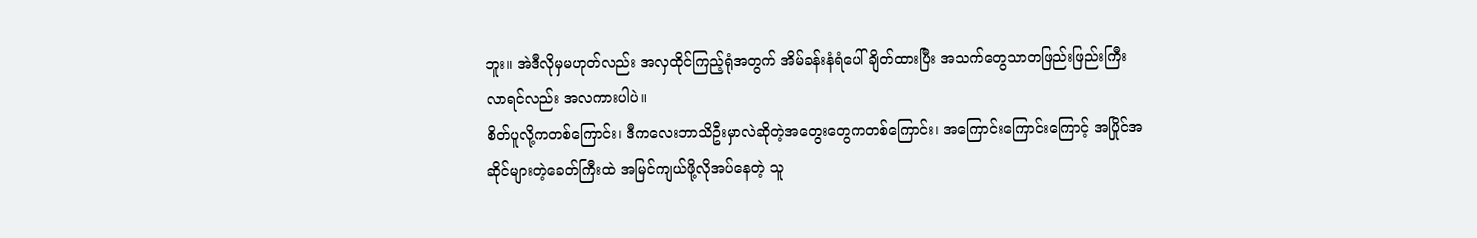ဘူး။ အဲဒီလိုမှမဟုတ်လည်း အလှထိုင်ကြည့်ရုံအတွက် အိမ်ခန်းနံရံပေါ်ချိတ်ထားပြီး အသက်တွေသာတဖြည်းဖြည်းကြီးလာရင်လည်း အလကားပါပဲ။
စိတ်ပူလို့ကတစ်ကြောင်း၊ ဒီကလေးဘာသိဦးမှာလဲဆိုတဲ့အတွေးတွေကတစ်ကြောင်း၊ အကြောင်းကြောင်းကြောင့် အပြိုင်အဆိုင်များတဲ့ခေတ်ကြီးထဲ အမြင်ကျယ်ဖို့လိုအပ်နေတဲ့ သူ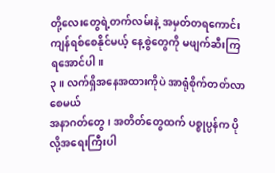တို့လေးတွေရဲ့တက်လမ်းနဲ့ အမှတ်တရကောင်းကျန်ရစ်စေနိုင်မယ့် နေ့စွဲတွေကို မဖျက်ဆီးကြရအောင်ပါ။
၃။ လက်ရှိအနေအထားကိုပဲ အာရုံစိုက်တတ်လာစေမယ်
အနာဂတ်တွေ၊ အတိတ်တွေထက် ပစ္စုပ္ပန်က ပိုလို့အရေးကြီးပါ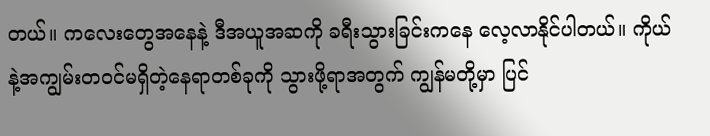တယ်။ ကလေးတွေအနေနဲ့ ဒီအယူအဆကို ခရီးသွားခြင်းကနေ လေ့လာနိုင်ပါတယ်။ ကိုယ်နဲ့အကျွမ်းတဝင်မရှိတဲ့နေရာတစ်ခုကို သွားဖို့ရာအတွက် ကျွန်မတို့မှာ ပြင်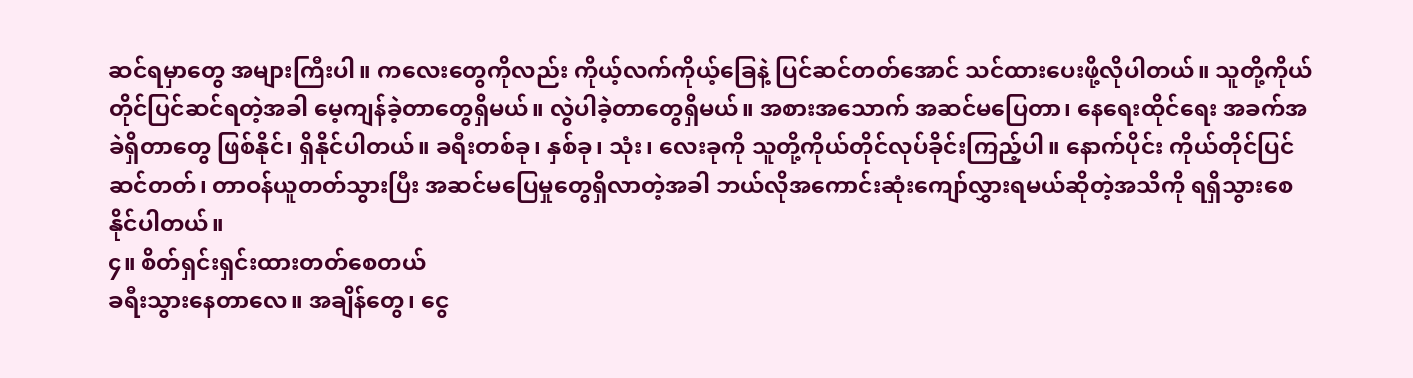ဆင်ရမှာတွေ အများကြီးပါ။ ကလေးတွေကိုလည်း ကိုယ့်လက်ကိုယ့်ခြေနဲ့ ပြင်ဆင်တတ်အောင် သင်ထားပေးဖို့လိုပါတယ်။ သူတို့ကိုယ်တိုင်ပြင်ဆင်ရတဲ့အခါ မေ့ကျန်ခဲ့တာတွေရှိမယ်။ လွဲပါခဲ့တာတွေရှိမယ်။ အစားအသောက် အဆင်မပြေတာ၊ နေရေးထိုင်ရေး အခက်အခဲရှိတာတွေ ဖြစ်နိုင်၊ ရှိနိုင်ပါတယ်။ ခရီးတစ်ခု၊ နှစ်ခု၊ သုံး၊ လေးခုကို သူတို့ကိုယ်တိုင်လုပ်ခိုင်းကြည့်ပါ။ နောက်ပိုင်း ကိုယ်တိုင်ပြင်ဆင်တတ်၊ တာဝန်ယူတတ်သွားပြီး အဆင်မပြေမှုတွေရှိလာတဲ့အခါ ဘယ်လိုအကောင်းဆုံးကျော်လွှားရမယ်ဆိုတဲ့အသိကို ရရှိသွားစေနိုင်ပါတယ်။
၄။ စိတ်ရှင်းရှင်းထားတတ်စေတယ်
ခရီးသွားနေတာလေ။ အချိန်တွေ၊ ငွေ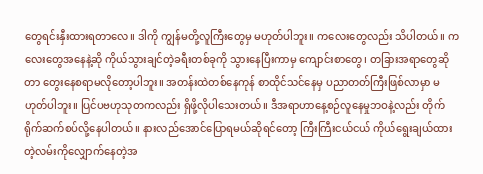တွေရင်းနှီးထားရတာလေ။ ဒါကို ကျွန်မတို့လူကြီးတွေမှ မဟုတ်ပါဘူး။ ကလေးတွေလည်း သိပါတယ်။ ကလေးတွေအနေနဲ့ဆို ကိုယ်သွားချင်တဲ့ခရီးတစ်ခုကို သွားနေပြီးကာမှ ကျောင်းစာတွေ၊ တခြားအရာတွေဆိုတာ တွေးနေစရာမလိုတော့ပါဘူး။ အတန်းထဲတစ်နေကုန် စာထိုင်သင်နေမှ ပညာတတ်ကြီးဖြစ်လာမှာ မဟုတ်ပါဘူး။ ပြင်ပဗဟုသုတကလည်း ရှိဖို့လိုပါသေးတယ်။ ဒီအရာဟာနေ့စဉ်လူနေမှုဘဝနဲ့လည်း တိုက်ရိုက်ဆက်စပ်လို့နေပါတယ်။ နားလည်အောင်ပြောရမယ်ဆိုရင်တော့ ကြီးကြီးငယ်ငယ် ကိုယ်ရွေးချယ်ထားတဲ့လမ်းကိုလျှောက်နေတဲ့အ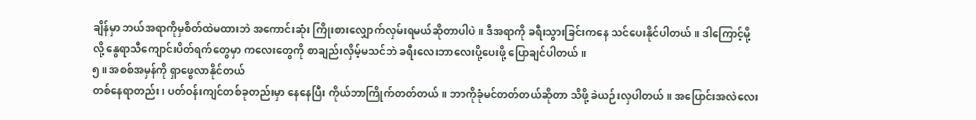ချိန်မှာ ဘယ်အရာကိုမှစိတ်ထဲမထားဘဲ အကောင်းဆုံး ကြိုးစားလျှောက်လှမ်းရမယ်ဆိုတာပါပဲ။ ဒီအရာကို ခရီးသွားခြင်းကနေ သင်ပေးနိုင်ပါတယ်။ ဒါကြောင့်မို့လို့ နွေရာသီကျောင်းပိတ်ရက်တွေမှာ ကလေးတွေကို စာချည်းလှိမ့်မသင်ဘဲ ခရီးလေးဘာလေးပို့ပေးဖို့ ပြောချင်ပါတယ်။
၅။ အစစ်အမှန်ကို ရှာဖွေလာနိုင်တယ်
တစ်နေရာတည်း၊ ပတ်ဝန်းကျင်တစ်ခုတည်းမှာ နေနေပြီး ကိုယ်ဘာကြိုက်တတ်တယ်။ ဘာကိုခုံမင်တတ်တယ်ဆိုတာ သိဖို့ ခဲယဉ်းလှပါတယ်။ အပြောင်းအလဲလေး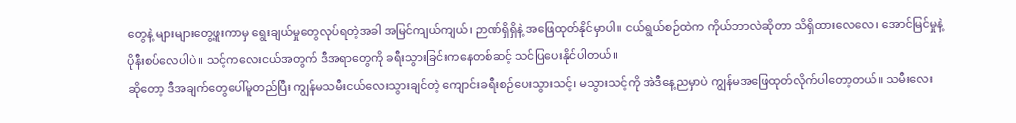တွေနဲ့ များများတွေ့ဖူးကာမှ ရွေးချယ်မှုတွေလုပ်ရတဲ့အခါ အမြင်ကျယ်ကျယ်၊ ဉာဏ်ရှိရှိနဲ့ အဖြေထုတ်နိုင်မှာပါ။ ငယ်ရွယ်စဉ်ထဲက ကိုယ်ဘာလဲဆိုတာ သိရှိထားလေလေ၊ အောင်မြင်မှုနဲ့ ပိုနီးစပ်လေပါပဲ။ သင့်ကလေးငယ်အတွက် ဒီအရာတွေကို ခရီးသွားခြင်းကနေတစ်ဆင့် သင်ပြပေးနိုင်ပါတယ်။
ဆိုတော့ ဒီအချက်တွေပေါ်မူတည်ပြီး ကျွန်မသမီးငယ်လေးသွားချင်တဲ့ ကျောင်းခရီးစဉ်ပေးသွားသင့်၊ မသွားသင့်ကို အဲဒီနေ့ညမှာပဲ ကျွန်မအဖြေထုတ်လိုက်ပါတော့တယ်။ သမီးလေး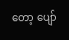တော့ ပျော်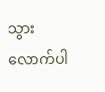သွားလောက်ပါ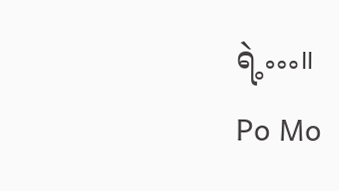ရဲ့…။
Po Mo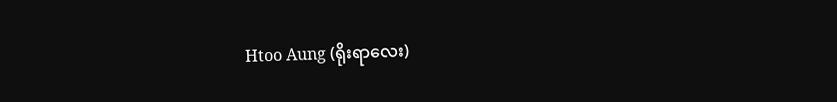Htoo Aung (ရိုးရာလေး)